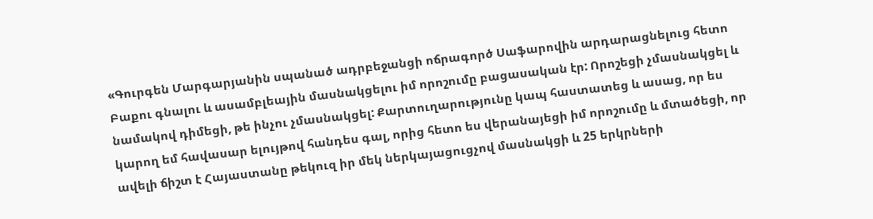«Գուրգեն Մարգարյանին սպանած ադրբեջանցի ոճրագործ Սաֆարովին արդարացնելուց հետո Բաքու գնալու և ասամբլեային մասնակցելու իմ որոշումը բացասական էր: Որոշեցի չմասնակցել և նամակով դիմեցի, թե ինչու չմասնակցել: Քարտուղարությունը կապ հաստատեց և ասաց, որ ես կարող եմ հավասար ելույթով հանդես գալ, որից հետո ես վերանայեցի իմ որոշումը և մտածեցի, որ ավելի ճիշտ է Հայաստանը թեկուզ իր մեկ ներկայացուցչով մասնակցի և 25 երկրների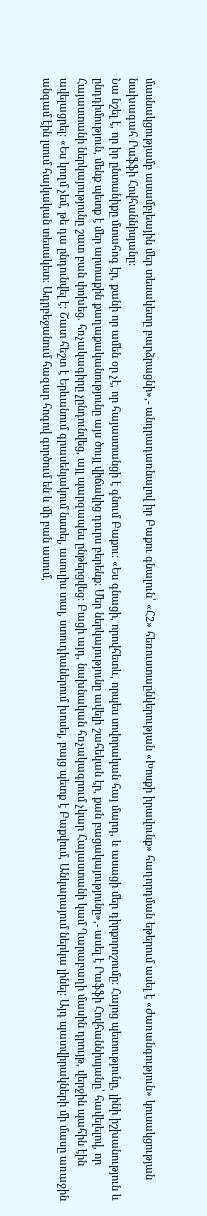մասնակցությամբ ասամբլեային մեր տեսակետը բարձրացնի»,- անդրադառնալով իր Բաքու գնալուն՝ «Հ2» հեռուստաընկերության «Խոսքի իրավունք» հաղորդման եթերում ասել է «Ժառանգություն» կուսակցության նախագահ Րաֆֆի Հովհաննիսյանը:
Նա նշել է, որ իր ընտանիքը մտահոգ էր, քանի որ ամեն օր չէ, որ հայաստանցի է գնում Բաքու: «Ես գնացի, որովհետև, որպես սովորական հայ մարդ, և ասացի մեր դիրքորոշումը: Հայոց պետությունը, լինի իշխանություն և ընդդիմություն, մենք պետք է մեր արտաքին քաղաքականությունը այս ծույլ վիճակից դուրս բերենք: Մեր ներկայությունը ավելի շահեկան էր, քան բացակայությունը»,- ասել է Րաֆֆի Հովհաննիսյանը՝ հավելելով, որ Հայաստանի ներկայությունը շատ բան փոխեց. հռչակագիրը չընդունվեց, այլ պարզապես ընթերցվեց: Բացի այդ, նախնական հռչակագրում չկար Հայաստանի կամ Ղարաբաղի մասին դրույթ, վերջին պահին էին ավելացրել: «Ես կողմ չեմ, թե դա ընդունվել է: Շատ հեշտ է Երևանում գրասենյակում նստել, ասուլիս տալ, ստուդիաներում խոսել, բայց պետք է Բաքվում, Անկարայում ներկա լինել: Այդ պատվիրակների մի մասը առաջին անգամ էին լսում հայկական տեսակետ: Ադրբեջանում հազար հոգով գործում են և մի բան ասում,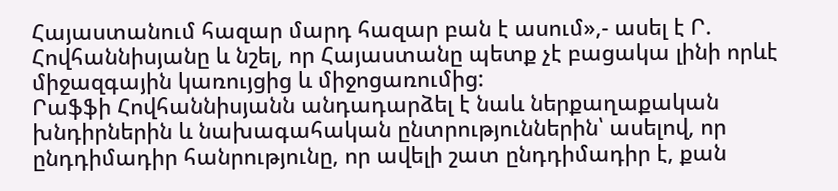Հայաստանում հազար մարդ հազար բան է ասում»,- ասել է Ր. Հովհաննիսյանը և նշել, որ Հայաստանը պետք չէ բացակա լինի որևէ միջազգային կառույցից և միջոցառումից:
Րաֆֆի Հովհաննիսյանն անդադարձել է նաև ներքաղաքական խնդիրներին և նախագահական ընտրություններին՝ ասելով, որ ընդդիմադիր հանրությունը, որ ավելի շատ ընդդիմադիր է, քան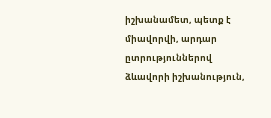իշխանամետ, պետք է միավորվի, արդար ըտրություններով ձևավորի իշխանություն,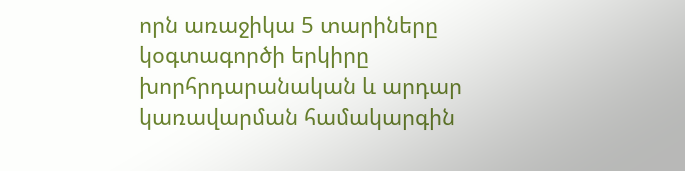որն առաջիկա 5 տարիները կօգտագործի երկիրը խորհրդարանական և արդար կառավարման համակարգին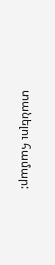տանելու համար: